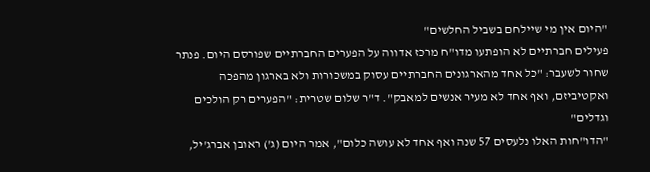"היום אין מי שיילחם בשביל החלשים"
פעילים חברתיים לא הופתעו מדו"ח מרכז אדווה על הפערים החברתיים שפורסם היום. פנתר שחור לשעבר: "כל אחד מהארגונים החברתיים עסוק במשכורות ולא בארגון מהפכה ואקטיביזם, ואף אחד לא מעיר אנשים למאבק". ד"ר שלום שטרית: "הפערים רק הולכים וגדלים"
"הדו"חות האלו נלעסים 57 שנה ואף אחד לא עושה כלום", אמר היום (ג') ראובן אברג'יל,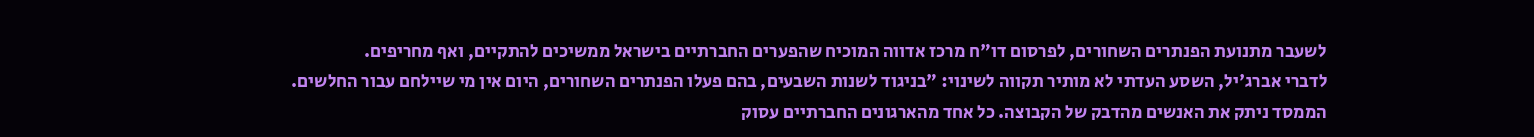לשעבר מתנועת הפנתרים השחורים, לפרסום דו"ח מרכז אדווה המוכיח שהפערים החברתיים בישראל ממשיכים להתקיים, ואף מחריפים.
לדברי אברג'יל, השסע העדתי לא מותיר תקווה לשינוי: "בניגוד לשנות השבעים, בהם פעלו הפנתרים השחורים, היום אין מי שיילחם עבור החלשים.
הממסד ניתק את האנשים מהדבק של הקבוצה. כל אחד מהארגונים החברתיים עסוק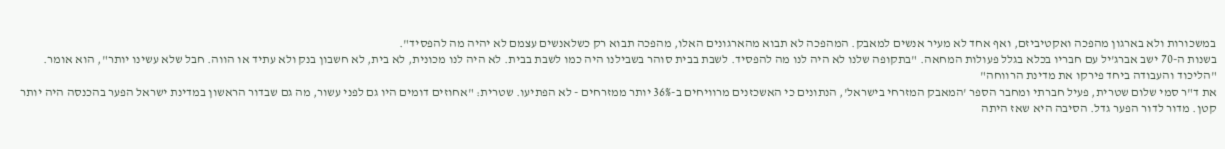במשכורות ולא בארגון מהפכה ואקטיביזם, ואף אחד לא מעיר אנשים למאבק. המהפכה לא תבוא מהארגונים האלו, מהפכה תבוא רק כשלאנשים עצמם לא יהיה מה להפסיד".
בשנות ה-70 ישב אברג'יל עם חבריו בכלא בגלל פעולות המחאה. "בתקופה שלנו לא היה לנו מה להפסיד. לשבת בבית סוהר בשבילנו היה כמו לשבת בבית. לא היה לנו מכונית, לא בית, לא חשבון בנק ולא עתיד או הווה. חבל שלא עשינו יותר", הוא אומר.
"הליכוד והעבודה ביחד פירקו את מדינת הרווחה"
את ד"ר סמי שלום שטרית, פעיל חברתי ומחבר הספר 'המאבק המזרחי בישראל', הנתונים כי האשכזנים מרוויחים ב-36% יותר ממזרחים - לא הפתיעו. שטרית: "אחוזים דומים היו גם לפני עשור, מה גם שבדור הראשון במדינת ישראל הפער בהכנסה היה יותר קטן. מדור לדור הפער גדל. הסיבה היא שאז היתה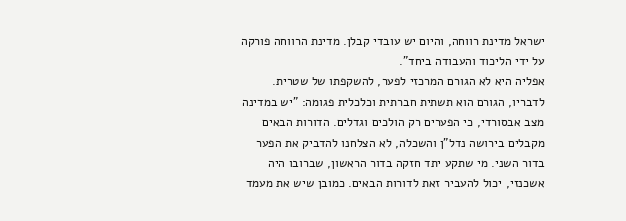ישראל מדינת רווחה, והיום יש עובדי קבלן. מדינת הרווחה פורקה על ידי הליכוד והעבודה ביחד".
אפליה היא לא הגורם המרכזי לפער, להשקפתו של שטרית. לדבריו, הגורם הוא תשתית חברתית וכלכלית פגומה: "יש במדינה מצב אבסורדי, כי הפערים רק הולכים וגדלים. הדורות הבאים מקבלים בירושה נדל"ן והשכלה, לא הצלחנו להדביק את הפער בדור השני. מי שתקע יתד חזקה בדור הראשון, שברובו היה אשכנזי, יכול להעביר זאת לדורות הבאים. כמובן שיש את מעמד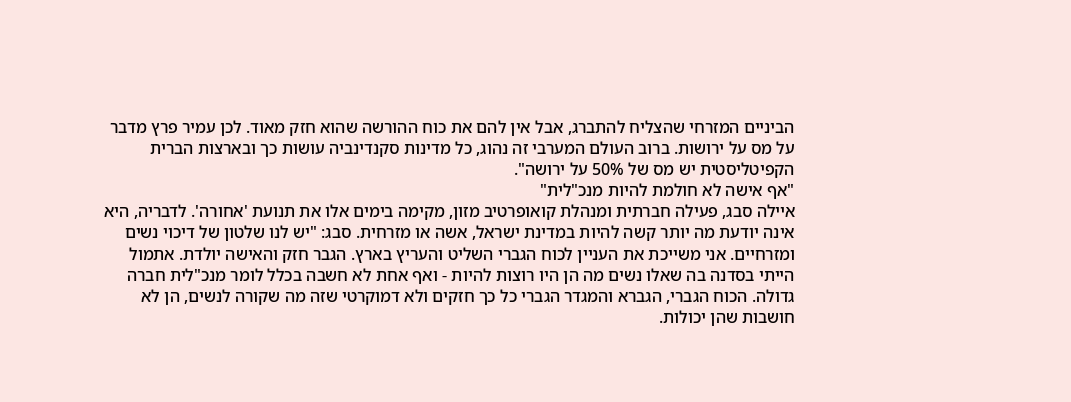הביניים המזרחי שהצליח להתברג, אבל אין להם את כוח ההורשה שהוא חזק מאוד. לכן עמיר פרץ מדבר על מס על ירושות. ברוב העולם המערבי זה נהוג, כל מדינות סקנדינביה עושות כך ובארצות הברית הקפיטליסטית יש מס של 50% על ירושה".
"אף אישה לא חולמת להיות מנכ"לית"
איילה סבג, פעילה חברתית ומנהלת קואופרטיב מזון, מקימה בימים אלו את תנועת 'אחורה'. לדבריה, היא אינה יודעת מה יותר קשה להיות במדינת ישראל, אשה או מזרחית. סבג: "יש לנו שלטון של דיכוי נשים ומזרחיים. אני משייכת את העניין לכוח הגברי השליט והעריץ בארץ. הגבר חזק והאישה יולדת. אתמול הייתי בסדנה בה שאלו נשים מה הן היו רוצות להיות - ואף אחת לא חשבה בכלל לומר מנכ"לית חברה גדולה. הכוח הגברי, הגברא והמגדר הגברי כל כך חזקים ולא דמוקרטי שזה מה שקורה לנשים, הן לא חושבות שהן יכולות.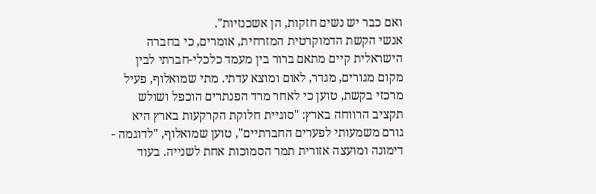ואם כבר יש נשים חזקות, הן אשכנזיות".
אנשי הקשת הדמוקרטית המזרחית, אומרים, כי בחברה הישראלית קיים מתאם ברור בין מעמד כלכלי-חברתי לבין מקום מגורים, מגדר, לאום ומוצא עדתי. מתי שמואלוף, פעיל מרכזי בקשת, טוען כי לאחר מרד הפנתרים הוכפל ושולש תקציב הרווחה בארץ: "סוגיית חלוקת הקרקעות בארץ היא גורם משמעותי לפערים החברתיים", טוען שמואלוף, "לדוגמה - דימונה ומועצה אזורית תמר הסמוכות אחת לשנייה. בעוד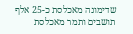שדימונה מאכלסת כ-25 אלף תושבים ותמר מאכלסת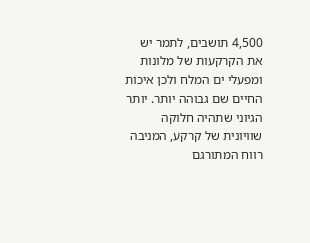4,500 תושבים, לתמר יש את הקרקעות של מלונות ומפעלי ים המלח ולכן איכות החיים שם גבוהה יותר. יותר הגיוני שתהיה חלוקה שוויונית של קרקע, המניבה רווח המתורגם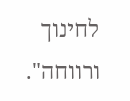לחינוך ורווחה".